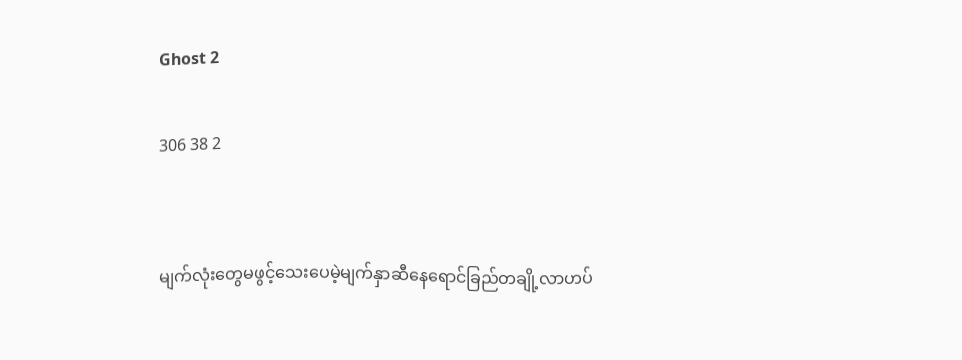Ghost 2

306 38 2


မျက်လုံးတွေမဖွင့်သေးပေမဲ့မျက်နှာဆီနေရောင်ခြည်တချို့လာဟပ်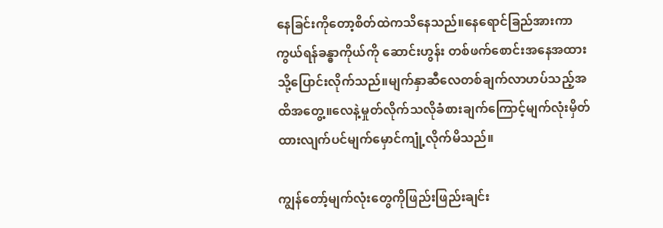နေခြင်းကိုတော့စိတ်ထဲကသိနေသည်။နေရောင်ခြည်အားကာကွယ်ရန်ခန္ဓာကိုယ်ကို ဆောင်းဟွန်း တစ်ဖက်စောင်းအနေအထားသို့ပြောင်းလိုက်သည်။မျက်နှာဆီလေတစ်ချက်လာဟပ်သည့်အထိအတွေ့။လေနဲ့မှုတ်လိုက်သလိုခံစားချက်ကြောင့်မျက်လုံးမှိတ်ထားလျက်ပင်မျက်မှောင်ကျုံ့လိုက်မိသည်။

ကျွန်တော့်မျက်လုံးတွေကိုဖြည်းဖြည်းချင်း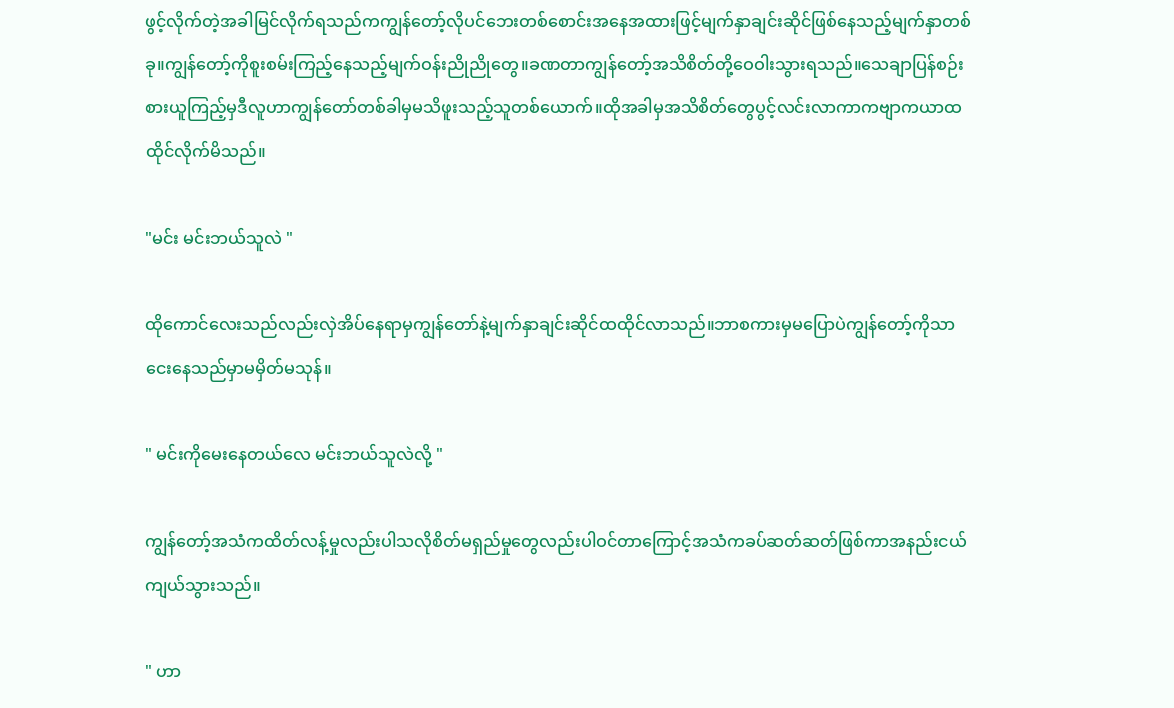ဖွင့်လိုက်တဲ့အခါမြင်လိုက်ရသည်ကကျွန်တော့်လိုပင်ဘေးတစ်စောင်းအနေအထားဖြင့်မျက်နှာချင်းဆိုင်ဖြစ်နေသည့်မျက်နှာတစ်ခု။ကျွန်တော့်ကိုစူးစမ်းကြည့်နေသည့်မျက်ဝန်းညိုညိုတွေ။ခဏတာကျွန်တော့်အသိစိတ်တို့ဝေဝါးသွားရသည်။သေချာပြန်စဉ်းစားယူကြည့်မှဒီလူဟာကျွန်တော်တစ်ခါမှမသိဖူးသည့်သူတစ်ယောက်။ထိုအခါမှအသိစိတ်တွေပွင့်လင်းလာကာကဗျာကယာထထိုင်လိုက်မိသည်။

"မင်း မင်းဘယ်သူလဲ "

ထိုကောင်လေးသည်လည်းလှဲအိပ်နေရာမှကျွန်တော်နဲ့မျက်နှာချင်းဆိုင်ထထိုင်လာသည်။ဘာစကားမှမပြောပဲကျွန်တော့်ကိုသာငေးနေသည်မှာမမှိတ်မသုန်။

" မင်းကိုမေးနေတယ်လေ မင်းဘယ်သူလဲလို့ "

ကျွန်တော့်အသံကထိတ်လန့်မှုလည်းပါသလိုစိတ်မရှည်မှုတွေလည်းပါဝင်တာကြောင့်အသံကခပ်ဆတ်ဆတ်ဖြစ်ကာအနည်းငယ်ကျယ်သွားသည်။

" ဟာ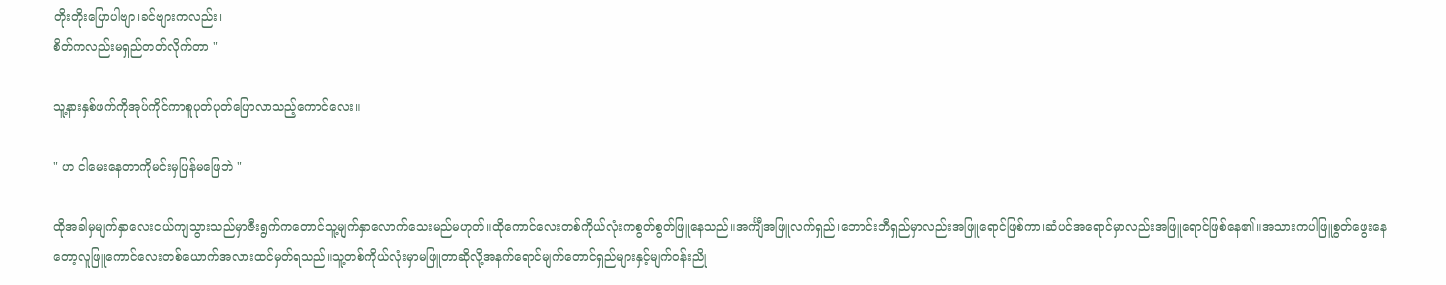တိုးတိုးပြောပါဗျာ၊ခင်ဗျားကလည်း၊
စိတ်ကလည်းမရှည်တတ်လိုက်တာ "

သူ့နားနှစ်ဖက်ကိုအုပ်ကိုင်ကာစူပုတ်ပုတ်ပြောလာသည့်ကောင်လေး။

" ဟ ငါမေးနေတာကိုမင်းမှပြန်မဖြေဘဲ "

ထိုအခါမှမျက်နှာလေးငယ်ကျသွားသည်မှာဇီးရွက်ကတောင်သူ့မျက်နှာလောက်သေးမည်မဟုတ်။ထိုကောင်လေးတစ်ကိုယ်လုံးကစွတ်စွတ်ဖြူနေသည်။အင်္ကျီအဖြူလက်ရှည်၊ဘောင်းဘီရှည်မှာလည်းအဖြူရောင်ဖြစ်ကာ၊ဆံပင်အရောင်မှာလည်းအဖြူရောင်ဖြစ်နေ၏။အသားကပါဖြူစွတ်ဖွေးနေတော့လူဖြူကောင်လေးတစ်ယောက်အလားထင်မှတ်ရသည်။သူ့တစ်ကိုယ်လုံးမှာမဖြူတာဆိုလို့အနက်ရောင်မျက်တောင်ရှည်များနှင့်မျက်ဝန်းညို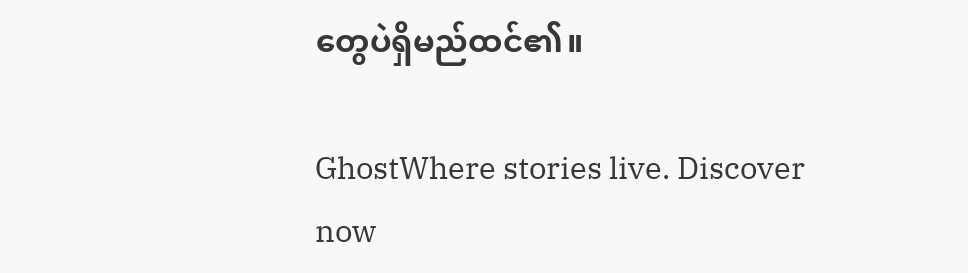တွေပဲရှိမည်ထင်၏။

GhostWhere stories live. Discover now